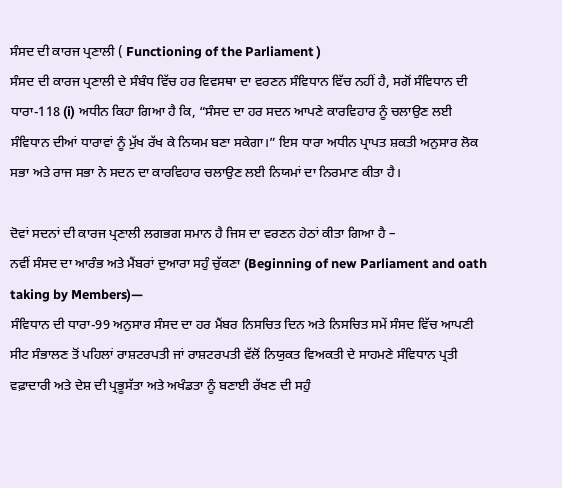ਸੰਸਦ ਦੀ ਕਾਰਜ ਪ੍ਰਣਾਲੀ ( Functioning of the Parliament )
ਸੰਸਦ ਦੀ ਕਾਰਜ ਪ੍ਰਣਾਲੀ ਦੇ ਸੰਬੰਧ ਵਿੱਚ ਹਰ ਵਿਵਸਥਾ ਦਾ ਵਰਣਨ ਸੰਵਿਧਾਨ ਵਿੱਚ ਨਹੀਂ ਹੈ, ਸਗੋਂ ਸੰਵਿਧਾਨ ਦੀ ਧਾਰਾ-118 (i) ਅਧੀਨ ਕਿਹਾ ਗਿਆ ਹੈ ਕਿ, “ਸੰਸਦ ਦਾ ਹਰ ਸਦਨ ਆਪਣੇ ਕਾਰਵਿਹਾਰ ਨੂੰ ਚਲਾਉਣ ਲਈ ਸੰਵਿਧਾਨ ਦੀਆਂ ਧਾਰਾਵਾਂ ਨੂੰ ਮੁੱਖ ਰੱਖ ਕੇ ਨਿਯਮ ਬਣਾ ਸਕੇਗਾ।” ਇਸ ਧਾਰਾ ਅਧੀਨ ਪ੍ਰਾਪਤ ਸ਼ਕਤੀ ਅਨੁਸਾਰ ਲੋਕ ਸਭਾ ਅਤੇ ਰਾਜ ਸਭਾ ਨੇ ਸਦਨ ਦਾ ਕਾਰਵਿਹਾਰ ਚਲਾਉਣ ਲਈ ਨਿਯਮਾਂ ਦਾ ਨਿਰਮਾਣ ਕੀਤਾ ਹੈ।

ਦੋਵਾਂ ਸਦਨਾਂ ਦੀ ਕਾਰਜ ਪ੍ਰਣਾਲੀ ਲਗਭਗ ਸਮਾਨ ਹੈ ਜਿਸ ਦਾ ਵਰਣਨ ਹੇਠਾਂ ਕੀਤਾ ਗਿਆ ਹੈ –
ਨਵੀਂ ਸੰਸਦ ਦਾ ਆਰੰਭ ਅਤੇ ਮੈਂਬਰਾਂ ਦੁਆਰਾ ਸਹੁੰ ਚੁੱਕਣਾ (Beginning of new Parliament and oath taking by Members)—
ਸੰਵਿਧਾਨ ਦੀ ਧਾਰਾ-99 ਅਨੁਸਾਰ ਸੰਸਦ ਦਾ ਹਰ ਮੈਂਬਰ ਨਿਸਚਿਤ ਦਿਨ ਅਤੇ ਨਿਸਚਿਤ ਸਮੇਂ ਸੰਸਦ ਵਿੱਚ ਆਪਣੀ ਸੀਟ ਸੰਭਾਲਣ ਤੋਂ ਪਹਿਲਾਂ ਰਾਸ਼ਟਰਪਤੀ ਜਾਂ ਰਾਸ਼ਟਰਪਤੀ ਵੱਲੋਂ ਨਿਯੁਕਤ ਵਿਅਕਤੀ ਦੇ ਸਾਹਮਣੇ ਸੰਵਿਧਾਨ ਪ੍ਰਤੀ ਵਫ਼ਾਦਾਰੀ ਅਤੇ ਦੇਸ਼ ਦੀ ਪ੍ਰਭੂਸੱਤਾ ਅਤੇ ਅਖੰਡਤਾ ਨੂੰ ਬਣਾਈ ਰੱਖਣ ਦੀ ਸਹੁੰ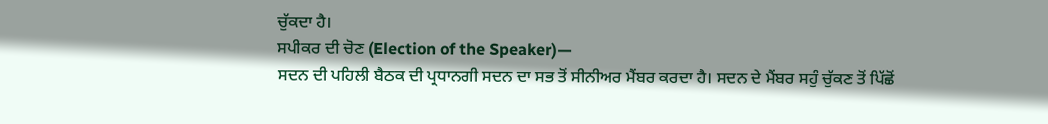ਚੁੱਕਦਾ ਹੈ।
ਸਪੀਕਰ ਦੀ ਚੋਣ (Election of the Speaker)—
ਸਦਨ ਦੀ ਪਹਿਲੀ ਬੈਠਕ ਦੀ ਪ੍ਰਧਾਨਗੀ ਸਦਨ ਦਾ ਸਭ ਤੋਂ ਸੀਨੀਅਰ ਮੈਂਬਰ ਕਰਦਾ ਹੈ। ਸਦਨ ਦੇ ਮੈਂਬਰ ਸਹੁੰ ਚੁੱਕਣ ਤੋਂ ਪਿੱਛੋਂ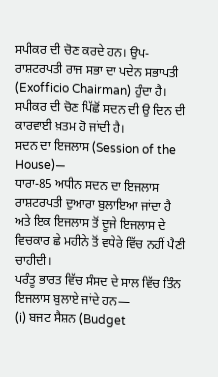ਸਪੀਕਰ ਦੀ ਚੋਣ ਕਰਦੇ ਹਨ। ਉਪ-ਰਾਸ਼ਟਰਪਤੀ ਰਾਜ ਸਭਾ ਦਾ ਪਦੇਨ ਸਭਾਪਤੀ (Exofficio Chairman) ਹੁੰਦਾ ਹੈ। ਸਪੀਕਰ ਦੀ ਚੋਣ ਪਿੱਛੋਂ ਸਦਨ ਦੀ ਉ ਦਿਨ ਦੀ ਕਾਰਵਾਈ ਖ਼ਤਮ ਹੋ ਜਾਂਦੀ ਹੈ।
ਸਦਨ ਦਾ ਇਜਲਾਸ (Session of the House)—
ਧਾਰਾ-85 ਅਧੀਨ ਸਦਨ ਦਾ ਇਜਲਾਸ ਰਾਸ਼ਟਰਪਤੀ ਦੁਆਰਾ ਬੁਲਾਇਆ ਜਾਂਦਾ ਹੈ ਅਤੇ ਇਕ ਇਜਲਾਸ ਤੋਂ ਦੂਜੇ ਇਜਲਾਸ ਦੇ ਵਿਚਕਾਰ ਛੇ ਮਹੀਨੇ ਤੋਂ ਵਧੇਰੇ ਵਿੱਚ ਨਹੀਂ ਪੈਣੀ ਚਾਹੀਦੀ।
ਪਰੰਤੂ ਭਾਰਤ ਵਿੱਚ ਸੰਸਦ ਦੇ ਸਾਲ ਵਿੱਚ ਤਿੰਨ ਇਜਲਾਸ ਬੁਲਾਏ ਜਾਂਦੇ ਹਨ—
(i) ਬਜਟ ਸੈਸ਼ਨ (Budget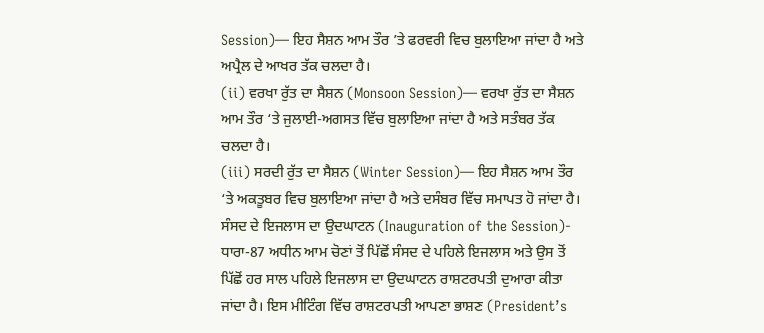Session)— ਇਹ ਸੈਸ਼ਨ ਆਮ ਤੌਰ ’ਤੇ ਫਰਵਰੀ ਵਿਚ ਬੁਲਾਇਆ ਜਾਂਦਾ ਹੈ ਅਤੇ ਅਪ੍ਰੈਲ ਦੇ ਆਖਰ ਤੱਕ ਚਲਦਾ ਹੈ।
(ii) ਵਰਖਾ ਰੁੱਤ ਦਾ ਸੈਸ਼ਨ (Monsoon Session)— ਵਰਖਾ ਰੁੱਤ ਦਾ ਸੈਸ਼ਨ ਆਮ ਤੌਰ ‘ਤੇ ਜੁਲਾਈ-ਅਗਸਤ ਵਿੱਚ ਬੁਲਾਇਆ ਜਾਂਦਾ ਹੈ ਅਤੇ ਸਤੰਬਰ ਤੱਕ ਚਲਦਾ ਹੈ।
(iii) ਸਰਦੀ ਰੁੱਤ ਦਾ ਸੈਸ਼ਨ (Winter Session)— ਇਹ ਸੈਸ਼ਨ ਆਮ ਤੌਰ ‘ਤੇ ਅਕਤੂਬਰ ਵਿਚ ਬੁਲਾਇਆ ਜਾਂਦਾ ਹੈ ਅਤੇ ਦਸੰਬਰ ਵਿੱਚ ਸਮਾਪਤ ਹੋ ਜਾਂਦਾ ਹੈ।
ਸੰਸਦ ਦੇ ਇਜਲਾਸ ਦਾ ਉਦਘਾਟਨ (Inauguration of the Session)-
ਧਾਰਾ-87 ਅਧੀਨ ਆਮ ਚੋਣਾਂ ਤੋਂ ਪਿੱਛੋਂ ਸੰਸਦ ਦੇ ਪਹਿਲੇ ਇਜਲਾਸ ਅਤੇ ਉਸ ਤੋਂ ਪਿੱਛੋਂ ਹਰ ਸਾਲ ਪਹਿਲੇ ਇਜਲਾਸ ਦਾ ਉਦਘਾਟਨ ਰਾਸ਼ਟਰਪਤੀ ਦੁਆਰਾ ਕੀਤਾ ਜਾਂਦਾ ਹੈ। ਇਸ ਮੀਟਿੰਗ ਵਿੱਚ ਰਾਸ਼ਟਰਪਤੀ ਆਪਣਾ ਭਾਸ਼ਣ (President’s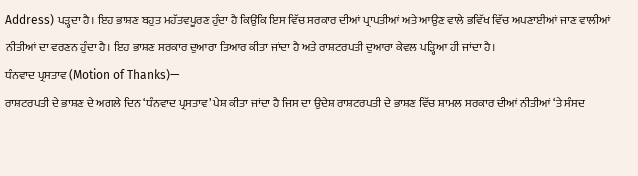Address) ਪੜ੍ਹਦਾ ਹੈ। ਇਹ ਭਾਸ਼ਣ ਬਹੁਤ ਮਹੱਤਵਪੂਰਣ ਹੁੰਦਾ ਹੈ ਕਿਉਂਕਿ ਇਸ ਵਿੱਚ ਸਰਕਾਰ ਦੀਆਂ ਪ੍ਰਾਪਤੀਆਂ ਅਤੇ ਆਉਣ ਵਾਲੇ ਭਵਿੱਖ ਵਿੱਚ ਅਪਣਾਈਆਂ ਜਾਣ ਵਾਲੀਆਂ ਨੀਤੀਆਂ ਦਾ ਵਰਣਨ ਹੁੰਦਾ ਹੈ। ਇਹ ਭਾਸ਼ਣ ਸਰਕਾਰ ਦੁਆਰਾ ਤਿਆਰ ਕੀਤਾ ਜਾਂਦਾ ਹੈ ਅਤੇ ਰਾਸ਼ਟਰਪਤੀ ਦੁਆਰਾ ਕੇਵਲ ਪੜ੍ਹਿਆ ਹੀ ਜਾਂਦਾ ਹੈ।
ਧੰਨਵਾਦ ਪ੍ਰਸਤਾਵ (Motion of Thanks)—
ਰਾਸ਼ਟਰਪਤੀ ਦੇ ਭਾਸ਼ਣ ਦੇ ਅਗਲੇ ਦਿਨ ‘ਧੰਨਵਾਦ ਪ੍ਰਸਤਾਵ’ ਪੇਸ਼ ਕੀਤਾ ਜਾਂਦਾ ਹੈ ਜਿਸ ਦਾ ਉਦੇਸ਼ ਰਾਸ਼ਟਰਪਤੀ ਦੇ ਭਾਸ਼ਣ ਵਿੱਚ ਸ਼ਾਮਲ ਸਰਕਾਰ ਦੀਆਂ ਨੀਤੀਆਂ ‘ਤੇ ਸੰਸਦ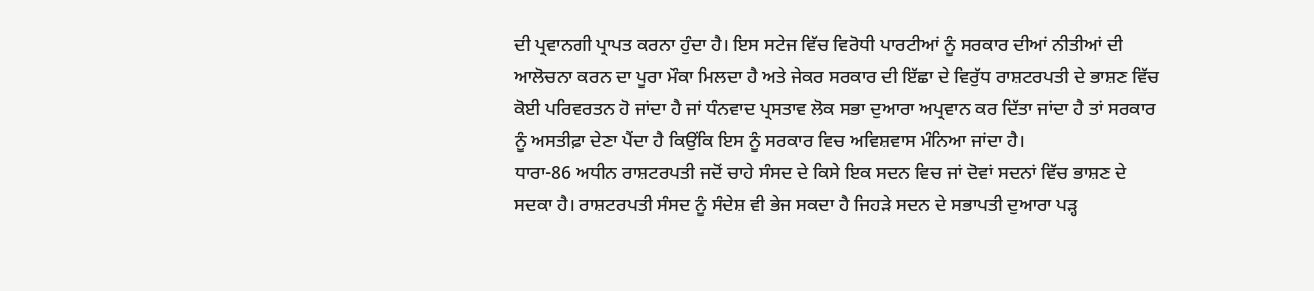ਦੀ ਪ੍ਰਵਾਨਗੀ ਪ੍ਰਾਪਤ ਕਰਨਾ ਹੁੰਦਾ ਹੈ। ਇਸ ਸਟੇਜ ਵਿੱਚ ਵਿਰੋਧੀ ਪਾਰਟੀਆਂ ਨੂੰ ਸਰਕਾਰ ਦੀਆਂ ਨੀਤੀਆਂ ਦੀ ਆਲੋਚਨਾ ਕਰਨ ਦਾ ਪੂਰਾ ਮੌਕਾ ਮਿਲਦਾ ਹੈ ਅਤੇ ਜੇਕਰ ਸਰਕਾਰ ਦੀ ਇੱਛਾ ਦੇ ਵਿਰੁੱਧ ਰਾਸ਼ਟਰਪਤੀ ਦੇ ਭਾਸ਼ਣ ਵਿੱਚ ਕੋਈ ਪਰਿਵਰਤਨ ਹੋ ਜਾਂਦਾ ਹੈ ਜਾਂ ਧੰਨਵਾਦ ਪ੍ਰਸਤਾਵ ਲੋਕ ਸਭਾ ਦੁਆਰਾ ਅਪ੍ਰਵਾਨ ਕਰ ਦਿੱਤਾ ਜਾਂਦਾ ਹੈ ਤਾਂ ਸਰਕਾਰ ਨੂੰ ਅਸਤੀਫ਼ਾ ਦੇਣਾ ਪੈਂਦਾ ਹੈ ਕਿਉਂਕਿ ਇਸ ਨੂੰ ਸਰਕਾਰ ਵਿਚ ਅਵਿਸ਼ਵਾਸ ਮੰਨਿਆ ਜਾਂਦਾ ਹੈ।
ਧਾਰਾ-86 ਅਧੀਨ ਰਾਸ਼ਟਰਪਤੀ ਜਦੋਂ ਚਾਹੇ ਸੰਸਦ ਦੇ ਕਿਸੇ ਇਕ ਸਦਨ ਵਿਚ ਜਾਂ ਦੋਵਾਂ ਸਦਨਾਂ ਵਿੱਚ ਭਾਸ਼ਣ ਦੇ ਸਦਕਾ ਹੈ। ਰਾਸ਼ਟਰਪਤੀ ਸੰਸਦ ਨੂੰ ਸੰਦੇਸ਼ ਵੀ ਭੇਜ ਸਕਦਾ ਹੈ ਜਿਹੜੇ ਸਦਨ ਦੇ ਸਭਾਪਤੀ ਦੁਆਰਾ ਪੜ੍ਹ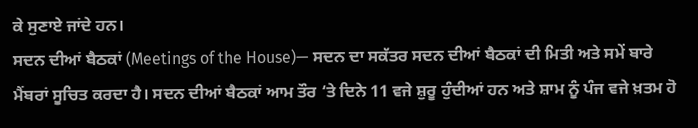ਕੇ ਸੁਣਾਏ ਜਾਂਦੇ ਹਨ।
ਸਦਨ ਦੀਆਂ ਬੈਠਕਾਂ (Meetings of the House)— ਸਦਨ ਦਾ ਸਕੱਤਰ ਸਦਨ ਦੀਆਂ ਬੈਠਕਾਂ ਦੀ ਮਿਤੀ ਅਤੇ ਸਮੇਂ ਬਾਰੇ ਮੈਂਬਰਾਂ ਸੂਚਿਤ ਕਰਦਾ ਹੈ। ਸਦਨ ਦੀਆਂ ਬੈਠਕਾਂ ਆਮ ਤੌਰ ‘ਤੇ ਦਿਨੇ 11 ਵਜੇ ਸ਼ੁਰੂ ਹੁੰਦੀਆਂ ਹਨ ਅਤੇ ਸ਼ਾਮ ਨੂੰ ਪੰਜ ਵਜੇ ਖ਼ਤਮ ਹੋ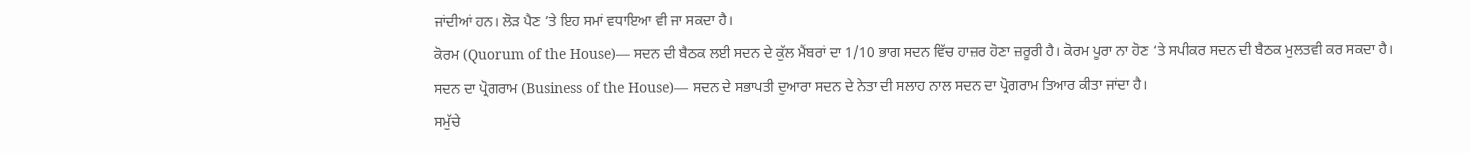ਜਾਂਦੀਆਂ ਹਨ। ਲੋੜ ਪੈਣ ’ਤੇ ਇਹ ਸਮਾਂ ਵਧਾਇਆ ਵੀ ਜਾ ਸਕਦਾ ਹੈ।
ਕੋਰਮ (Quorum of the House)— ਸਦਨ ਦੀ ਬੈਠਕ ਲਈ ਸਦਨ ਦੇ ਕੁੱਲ ਮੈਂਬਰਾਂ ਦਾ 1/10 ਭਾਗ ਸਦਨ ਵਿੱਚ ਹਾਜ਼ਰ ਹੋਣਾ ਜ਼ਰੂਰੀ ਹੈ। ਕੋਰਮ ਪੂਰਾ ਨਾ ਹੋਣ ‘ਤੇ ਸਪੀਕਰ ਸਦਨ ਦੀ ਬੈਠਕ ਮੁਲਤਵੀ ਕਰ ਸਕਦਾ ਹੈ।
ਸਦਨ ਦਾ ਪ੍ਰੋਗਰਾਮ (Business of the House)— ਸਦਨ ਦੇ ਸਭਾਪਤੀ ਦੁਆਰਾ ਸਦਨ ਦੇ ਨੇਤਾ ਦੀ ਸਲਾਹ ਨਾਲ ਸਦਨ ਦਾ ਪ੍ਰੋਗਰਾਮ ਤਿਆਰ ਕੀਤਾ ਜਾਂਦਾ ਹੈ।
ਸਮੁੱਚੇ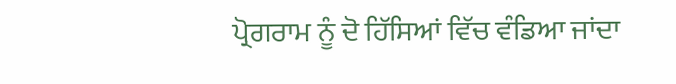ਪ੍ਰੋਗਰਾਮ ਨੂੰ ਦੋ ਹਿੱਸਿਆਂ ਵਿੱਚ ਵੰਡਿਆ ਜਾਂਦਾ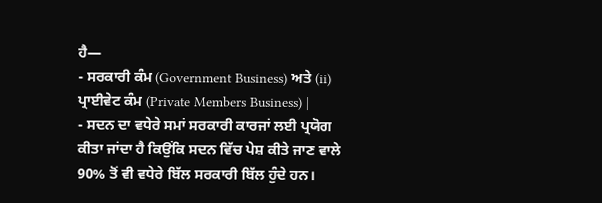ਹੈ—
- ਸਰਕਾਰੀ ਕੰਮ (Government Business) ਅਤੇ (ii) ਪ੍ਰਾਈਵੇਟ ਕੰਮ (Private Members Business) |
- ਸਦਨ ਦਾ ਵਧੇਰੇ ਸਮਾਂ ਸਰਕਾਰੀ ਕਾਰਜਾਂ ਲਈ ਪ੍ਰਯੋਗ ਕੀਤਾ ਜਾਂਦਾ ਹੈ ਕਿਉਂਕਿ ਸਦਨ ਵਿੱਚ ਪੇਸ਼ ਕੀਤੇ ਜਾਣ ਵਾਲੇ 90% ਤੋਂ ਵੀ ਵਧੇਰੇ ਬਿੱਲ ਸਰਕਾਰੀ ਬਿੱਲ ਹੁੰਦੇ ਹਨ।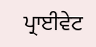ਪ੍ਰਾਈਵੇਟ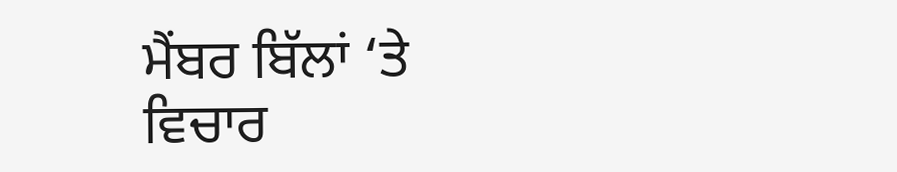ਮੈਂਬਰ ਬਿੱਲਾਂ ‘ਤੇ ਵਿਚਾਰ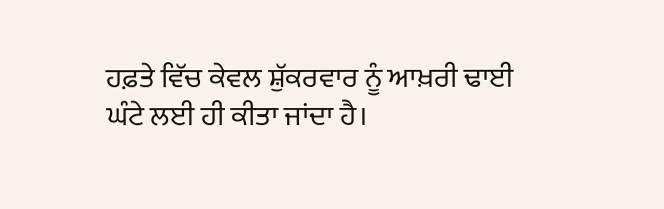ਹਫ਼ਤੇ ਵਿੱਚ ਕੇਵਲ ਸ਼ੁੱਕਰਵਾਰ ਨੂੰ ਆਖ਼ਰੀ ਢਾਈ ਘੰਟੇ ਲਈ ਹੀ ਕੀਤਾ ਜਾਂਦਾ ਹੈ।